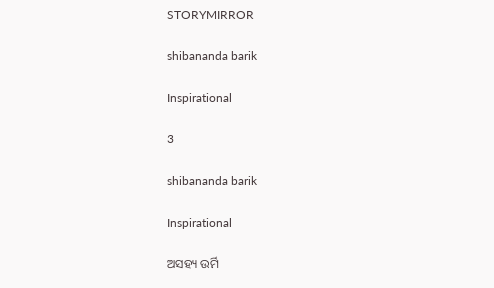STORYMIRROR

shibananda barik

Inspirational

3

shibananda barik

Inspirational

ଅସହ୍ୟ ଉର୍ମି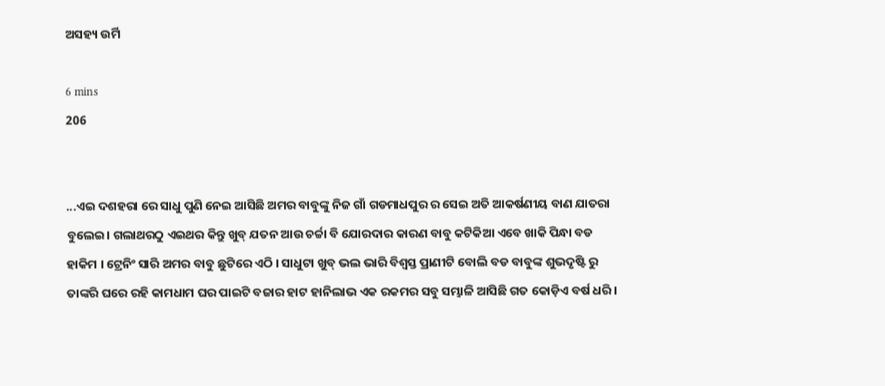ଅସହ୍ୟ ଉର୍ମି

6 mins
206


...ଏଇ ଦଶହରା ରେ ସାଧୁ ପୁଣି ନେଇ ଆସିଛି ଅମର ବାବୁଙ୍କୁ ନିଜ ଗାଁ ଗଡମାଧପୁର ର ସେଇ ଅତି ଆକର୍ଷଣୀୟ ବାଣ ଯାତରା ବୁଲେଇ। ଗଲାଥରଠୁ ଏଇଥର କିନ୍ତୁ ଖୁବ୍ ଯତନ ଆଉ ଚର୍ଚ୍ଚା ବି ଯୋରଦାର କାରଣ ବାବୁ କଟିକିଆ ଏବେ ଖାକି ପିନ୍ଧା ବଡ ହାକିମ । ଟ୍ରେନିଂ ସାରି ଅମର ବାବୁ ଛୁଟିରେ ଏଠି । ସାଧୁଟା ଖୁବ୍ ଭଲ ଭାରି ବିଶ୍ୱସ୍ତ ପ୍ରାଣୀଟି ବୋଲି ବଡ ବାବୁଙ୍କ ଶୁଭଦୃଷ୍ଟି ରୁ ତାଙ୍କରି ଘରେ ରହି କାମଧାମ ଘର ପାଇଟି ବଜାର ହାଟ ହାନିଲାଭ ଏକ ରକମର ସବୁ ସମ୍ଭାଳି ଆସିଛି ଗତ କୋଡ଼ିଏ ବର୍ଷ ଧରି।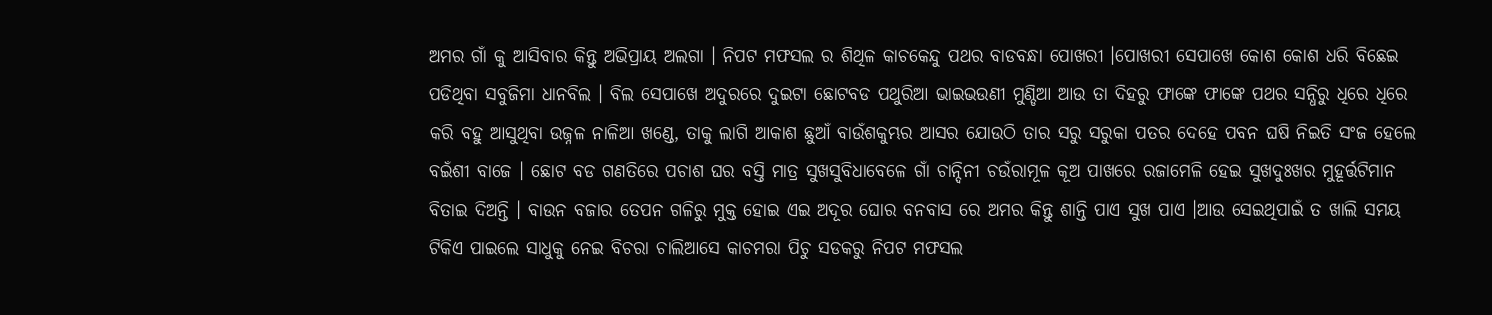ଅମର ଗାଁ କୁ ଆସିବାର କିନ୍ତୁ ଅଭିପ୍ରାୟ ଅଲଗା । ନିପଟ ମଫସଲ ର ଶିଥିଳ କାଚକେନ୍ଦୁ ପଥର ବାଡବନ୍ଧା ପୋଖରୀ ।ପୋଖରୀ ସେପାଖେ କୋଶ କୋଶ ଧରି ବିଛେଇ ପଡିଥିବା ସବୁଜିମା ଧାନବିଲ । ବିଲ ସେପାଖେ ଅଦୁରରେ ଦୁଇଟା ଛୋଟବଡ ପଥୁରିଆ ଭାଇଭଉଣୀ ମୁଣ୍ଡିଆ ଆଉ ତା ଦିହରୁ ଫାଙ୍କେ ଫାଙ୍କେ ପଥର ସନ୍ଧିରୁ ଧିରେ ଧିରେ କରି ବହୁ ଆସୁଥିବା ଉଜ୍ନଳ ନାଳିଆ ଖଣ୍ଡେ, ତାକୁ ଲାଗି ଆକାଶ ଛୁଆଁ ବାଉଁଶକୁମ୍ଭର ଆସର ଯୋଉଠି ତାର ସରୁ ସରୁକା ପତର ଦେହେ ପବନ ଘଷି ନିଇତି ସଂଜ ହେଲେ ବଇଁଶୀ ବାଜେ । ଛୋଟ ବଡ ଗଣତିରେ ପଚାଶ ଘର ବସ୍ତି ମାତ୍ର ସୁଖସୁବିଧାବେଳେ ଗାଁ ଚାନ୍ଦିନୀ ଚଉଁରାମୂଳ କୂଅ ପାଖରେ ରଜାମେଳି ହେଇ ସୁଖଦୁଃଖର ମୁହୂର୍ତ୍ତଟିମାନ ବିତାଇ ଦିଅନ୍ତି । ବାଉନ ବଜାର ତେପନ ଗଳିରୁ ମୁକ୍ତ ହୋଇ ଏଇ ଅଦୂର ଘୋର ବନବାସ ରେ ଅମର କିନ୍ତୁ ଶାନ୍ତି ପାଏ ସୁଖ ପାଏ ।ଆଉ ସେଇଥିପାଇଁ ତ ଖାଲି ସମୟ ଟିକିଏ ପାଇଲେ ସାଧୁକୁ ନେଇ ବିଚରା ଚାଲିଆସେ କାଚମରା ପିଚୁ ସଡକରୁ ନିପଟ ମଫସଲ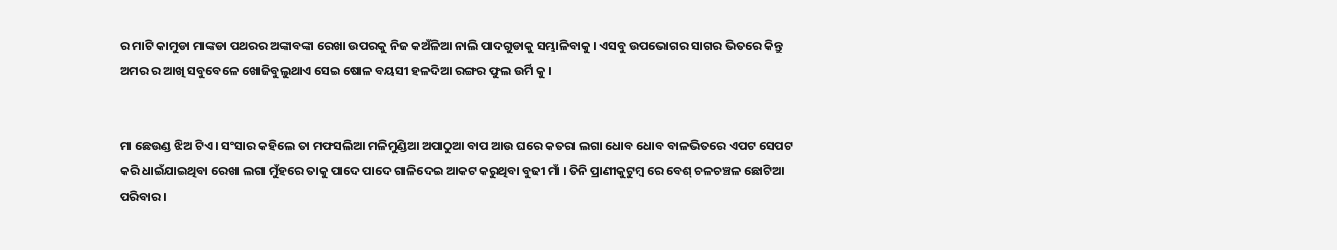ର ମାଟି କାମୁଡା ମାଙ୍କଡା ପଥରର ଅଙ୍କାବଙ୍କା ରେଖା ଉପରକୁ ନିଜ କଅଁଳିଆ ନାଲି ପାଦଗୁଡାକୁ ସମ୍ଭାଳିବାକୁ । ଏସବୁ ଉପଭୋଗର ସାଗର ଭିତରେ କିନ୍ତୁ ଅମର ର ଆଖି ସବୁବେଳେ ଖୋଜିବୁଲୁଥାଏ ସେଇ ଷୋଳ ବୟସୀ ହଳଦିଆ ରଙ୍ଗର ଫୁଲ ଉର୍ମି କୁ ।


ମା ଛେଉଣ୍ଡ ଝିଅ ଟିଏ । ସଂସାର କହିଲେ ତା ମଫସଲିଆ ମଳିମୁଣ୍ଡିଆ ଅପାଠୁଆ ବାପ ଆଉ ଘରେ କତରା ଲଗା ଧୋବ ଧୋବ ବାଳଭିତରେ ଏପଟ ସେପଟ କରି ଧାଇଁଯାଇଥିବା ରେଖା ଲଗା ମୁଁହରେ ତାକୁ ପାଦେ ପାଦେ ଗାଳିଦେଇ ଆକଟ କରୁଥିବା ବୁଢୀ ମାଁ । ତିନି ପ୍ରାଣୀକୁଟୁମ୍ବ ରେ ବେଶ୍ ଚଳଚଞ୍ଚଳ ଛୋଟିଆ ପରିବାର ।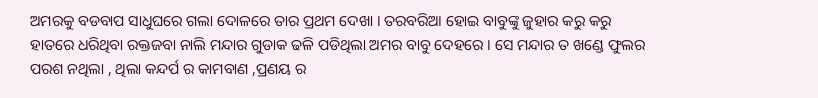ଅମରକୁ ବଡବାପ ସାଧୁଘରେ ଗଲା ଦୋଳରେ ତାର ପ୍ରଥମ ଦେଖା । ତରବରିଆ ହୋଇ ବାବୁଙ୍କୁ ଜୁହାର କରୁ କରୁ ହାତରେ ଧରିଥିବା ରକ୍ତଜବା ନାଲି ମନ୍ଦାର ଗୁଡାକ ଢଳି ପଡିଥିଲା ଅମର ବାବୁ ଦେହରେ । ସେ ମନ୍ଦାର ତ ଖଣ୍ଡେ ଫୁଲର ପରଶ ନଥିଲା , ଥିଲା କନ୍ଦର୍ପ ର କାମବାଣ ,ପ୍ରଣୟ ର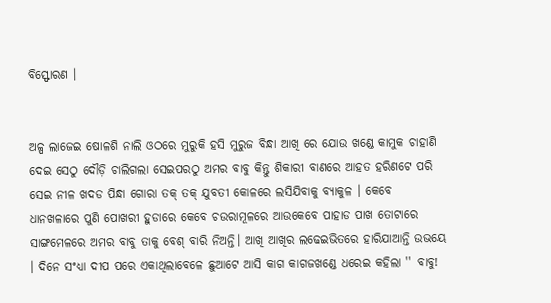ବିସ୍ଫୋରଣ ।


ଅଳ୍ପ ଲାଜେଇ ଷୋଳଶି ନାଲି ଓଠରେ ମୁରୁକି ହସି ମୁରୁଜ ବିନ୍ଧା ଆଖି ରେ ଯୋଉ ଖଣ୍ଡେ କାମୁକ ଚାହାଣି ଦେଇ ସେଠୁ ଦୌଡ଼ି ଚାଲିଗଲା ସେଇପରଠୁ ଅମର ବାବୁ କିନ୍ତୁ ଶିକାରୀ ବାଣରେ ଆହତ ହରିଣଟେ ପରି ସେଇ ନୀଳ ଖଦଡ ପିନ୍ଧା ଗୋରା ତକ୍ ତକ୍ ଯୁବତୀ କୋଳରେ ଲସିଯିବାକୁ ବ୍ୟାକୁଳ । କେବେ ଧାନଖଳାରେ ପୁଣି ପୋଖରୀ ହୁଡାରେ କେବେ ଚଉରାମୂଳରେ ଆଉକେବେ ପାହାଡ ପାଖ ତୋଟାରେ ସାଙ୍ଗମେଳରେ ଅମର ବାବୁ ତାକୁ ବେଶ୍ ବାରି ନିଅନ୍ତି। ଆଖି ଆଖିର ଲଢେଇଭିତରେ ହାରିଯାଆନ୍ତି ଉଭୟେ । ଦିନେ ସଂଧ୍ୟା ଦୀପ ପରେ ଏକାଥିଲାବେଳେ ଛୁଆଟେ ଆସି କାଗ କାଗଜଖଣ୍ଡେ ଧରେଇ କହିଲା '' ବାବୁ!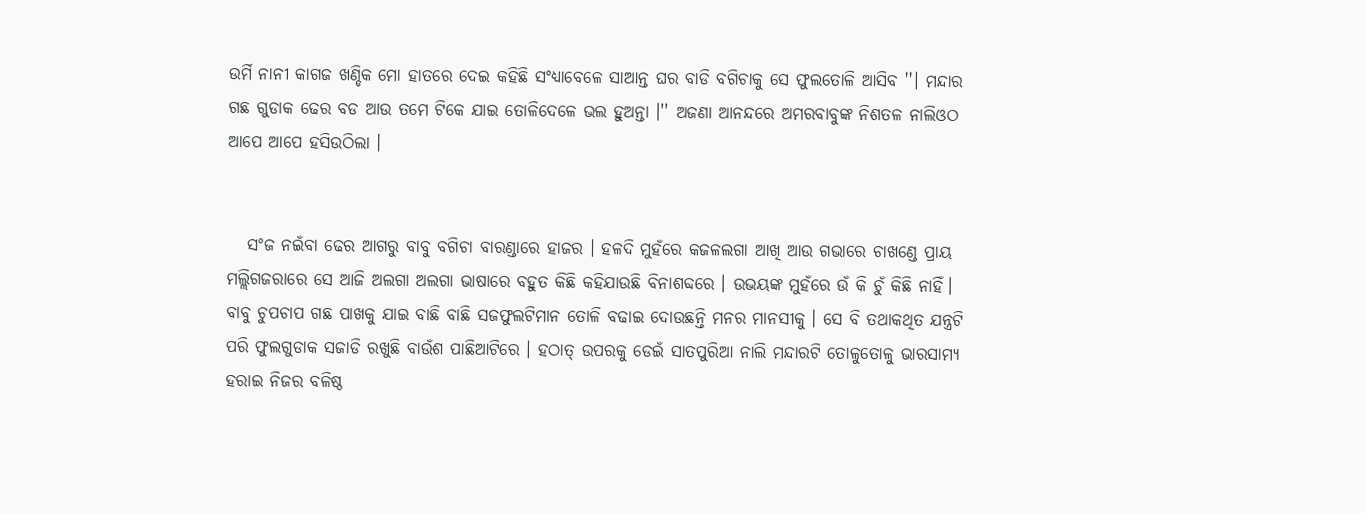ଉର୍ମି ନାନୀ କାଗଜ ଖଣ୍ଡିକ ମୋ ହାତରେ ଦେଇ କହିଛି ସଂଧ୍ୟାବେଳେ ସାଆନ୍ତ ଘର ବାଡି ବଗିଚାକୁ ସେ ଫୁଲତୋଳି ଆସିବ ''। ମନ୍ଦାର ଗଛ ଗୁଡାକ ଢେର ବଡ ଆଉ ତମେ ଟିକେ ଯାଇ ତୋଳିଦେଳେ ଭଲ ହୁଅନ୍ତା ।'' ଅଜଣା ଆନନ୍ଦରେ ଅମରବାବୁଙ୍କ ନିଶତଳ ନାଲିଓଠ ଆପେ ଆପେ ହସିଉଠିଲା ।


   ସଂଜ ନଇଁବା ଢେର ଆଗରୁ ବାବୁ ବଗିଚା ବାରଣ୍ଡାରେ ହାଜର । ହଳଦି ମୁହଁରେ କଜଳଲଗା ଆଖି ଆଉ ଗଭାରେ ଚାଖଣ୍ଡେ ପ୍ରାୟ ମଲ୍ଲିଗଜରାରେ ସେ ଆଜି ଅଲଗା ଅଲଗା ଭାଷାରେ ବହୁତ କିଛି କହିଯାଉଛି ବିନାଶବ୍ଦରେ । ଉଭୟଙ୍କ ମୁହଁରେ ଉଁ କି ଚୁଁ କିଛି ନାହିଁ। ବାବୁ ଚୁପଚାପ ଗଛ ପାଖକୁ ଯାଇ ବାଛି ବାଛି ସଜଫୁଲଟିମାନ ତୋଳି ବଢାଇ ଦୋଉଛନ୍ତି ମନର ମାନସୀକୁ । ସେ ବି ତଥାକଥିତ ଯନ୍ତ୍ରଟି ପରି ଫୁଲଗୁଡାକ ସଜାଡି ରଖୁଛି ବାଉଁଶ ପାଛିଆଟିରେ । ହଠାତ୍ ଉପରକୁ ଡେଇଁ ସାତପୁରିଆ ନାଲି ମନ୍ଦାରଟି ତୋଳୁତୋଳୁ ଭାରସାମ୍ଯ ହରାଇ ନିଜର ବଳିଷ୍ଠ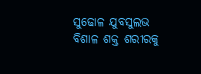ସୁଢୋଳ ଯୁବସୁଲଭ ବିଶାଳ ଶକ୍ତ ଶରୀରକୁ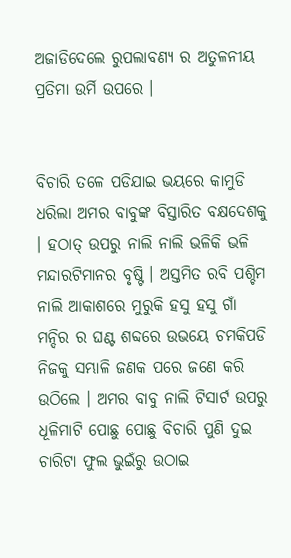ଅଜାଡିଦେଲେ ରୁପଲାବଣ୍ୟ ର ଅତୁଳନୀୟ ପ୍ରତିମା ଉର୍ମି ଉପରେ ।


ବିଚାରି ତଳେ ପଡିଯାଇ ଭୟରେ କାମୁଡି ଧରିଲା ଅମର ବାବୁଙ୍କ ବିସ୍ତାରିତ ବକ୍ଷଦେଶକୁ । ହଠାତ୍ ଉପରୁ ନାଲି ନାଲି ଭଳିକି ଭଳି ମନ୍ଦାରଟିମାନର ବୃଷ୍ଟି । ଅସ୍ତମିତ ରବି ପଶ୍ଚିମ ନାଲି ଆକାଶରେ ମୁରୁକି ହସୁ ହସୁ ଗାଁ ମନ୍ଦିର ର ଘଣ୍ଟ ଶବ୍ଦରେ ଉଭୟେ ଚମକିପଡି ନିଜକୁ ସମ୍ଭାଳି ଜଣକ ପରେ ଜଣେ କରି ଉଠିଲେ । ଅମର ବାବୁ ନାଲି ଟିସାର୍ଟ ଉପରୁ ଧୂଳିମାଟି ପୋଛୁ ପୋଛୁ ବିଚାରି ପୁଣି ଦୁଇ ଚାରିଟା ଫୁଲ ଭୁଇଁରୁ ଉଠାଇ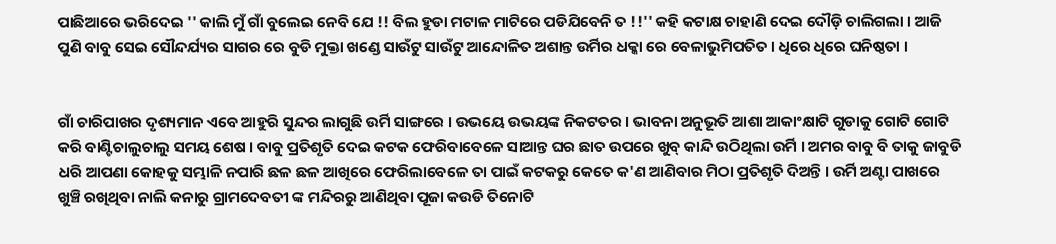ପାଛିଆରେ ଭରିଦେଇ '' କାଲି ମୁଁ ଗାଁ ବୁଲେଇ ନେବି ଯେ !! ବିଲ ହୁଡା ମଟାଳ ମାଟିରେ ପଡିଯିବେନି ତ !!'' କହି କଟାକ୍ଷ ଚାହାଣି ଦେଇ ଦୌଡ଼ି ଚାଲିଗଲା । ଆଜି ପୁଣି ବାବୁ ସେଇ ସୌନ୍ଦର୍ଯ୍ୟର ସାଗର ରେ ବୁଡି ମୁକ୍ତା ଖଣ୍ଡେ ସାଉଁଟୁ ସାଉଁଟୁ ଆନ୍ଦୋଳିତ ଅଶାନ୍ତ ଉର୍ମିର ଧକ୍କା ରେ ବେଳାଭୁମିପତିତ । ଧିରେ ଧିରେ ଘନିଷ୍ଠତା ।


ଗାଁ ଚାରିପାଖର ଦୃଶ୍ୟମାନ ଏବେ ଆହୁରି ସୁନ୍ଦର ଲାଗୁଛି ଉର୍ମି ସାଙ୍ଗରେ । ଉଭୟେ ଉଭୟଙ୍କ ନିକଟତର । ଭାବନା ଅନୁଭୂତି ଆଶା ଆକାଂକ୍ଷାଟି ଗୁଡାକୁ ଗୋଟି ଗୋଟି କରି ବାଣ୍ଟିଚାଲୁଚାଲୁ ସମୟ ଶେଷ । ବାବୁ ପ୍ରତିଶୃତି ଦେଇ କଟକ ଫେରିବାବେଳେ ସାଆନ୍ତ ଘର ଛାତ ଉପରେ ଖୁବ୍ କାନ୍ଦି ଉଠିଥିଲା ଉର୍ମି । ଅମର ବାବୁ ବି ତାକୁ ଜାବୁଡି ଧରି ଆପଣା କୋହକୁ ସମ୍ଭାଳି ନପାରି ଛଳ ଛଳ ଆଖିରେ ଫେରିଲାବେଳେ ତା ପାଇଁ କଟକରୁ କେତେ କ'ଣ ଆଣିବାର ମିଠା ପ୍ରତିଶୃତି ଦିଅନ୍ତି । ଉର୍ମି ଅଣ୍ଟା ପାଖରେ ଖୁଞ୍ଚି ରଖିଥିବା ନାଲି କନାରୁ ଗ୍ରାମଦେବତୀ ଙ୍କ ମନ୍ଦିରରୁ ଆଣିଥିବା ପୂଜା କଉଡି ତିନୋଟି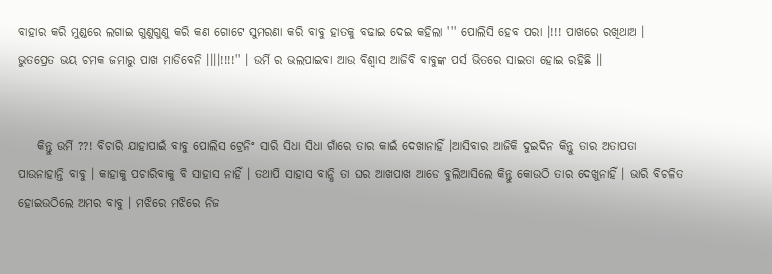ବାହାର କରି ମୁଣ୍ଡରେ ଲଗାଇ ଗୁଣୁଗୁଣୁ କରି କଣ ଗୋଟେ ସୁମରଣା କରି ବାବୁ ହାତକୁ ବଢାଇ ଦେଇ କହିଲା ''' ପୋଲିସି ହେବ ପରା ।!!! ପାଖରେ ରଖିଥାଅ । ଭୁତପ୍ରେତ ଭୟ ଚମକ ଜମାରୁ ପାଖ ମାଡିବେନି ।।।।!!!!'' । ଉର୍ମି ର ଭଲପାଇବା ଆଉ ବିଶ୍ବାସ ଆଜିବି ବାବୁଙ୍କ ପର୍ସ ଭିତରେ ସାଇତା ହୋଇ ରହିଛି ।।


    କିନ୍ତୁ ଉର୍ମି ??! ବିଚାରି ଯାହାପାଇଁ ବାବୁ ପୋଲିସ ଟ୍ରେନିଂ ସାରି ସିଧା ସିଧା ଗାଁରେ ତାର କାଇଁ ଦେଖାନାହିଁ ।ଆସିବାର ଆଜିକି ଦୁଇଦିନ କିନ୍ତୁ ତାର ଅତାପତା ପାଉନାହାନ୍ତି ବାବୁ । କାହାକୁ ପଚାରିବାକୁ ବି ସାହାସ ନାହିଁ । ତଥାପି ସାହାସ ବାନ୍ଧି ତା ଘର ଆଖପାଖ ଆଡେ ବୁଲିଆସିଲେ କିନ୍ତୁ କୋଉଠି ତାର ଦେଖୁନାହିଁ । ଭାରି ବିଚଳିତ ହୋଇଉଠିଲେ ଅମର ବାବୁ । ମଝିରେ ମଝିରେ ନିଜ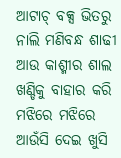ଆଟାଚ୍ ବକ୍ସ ଭିତରୁ ନାଲି ମଣିବନ୍ଧ ଶାଢୀ ଆଉ କାଶ୍ମୀର ଶାଲ ଖଣ୍ଡିକୁ ବାହାର କରି ମଝିରେ ମଝିରେ ଆଉଁସି ଦେଇ ଖୁସି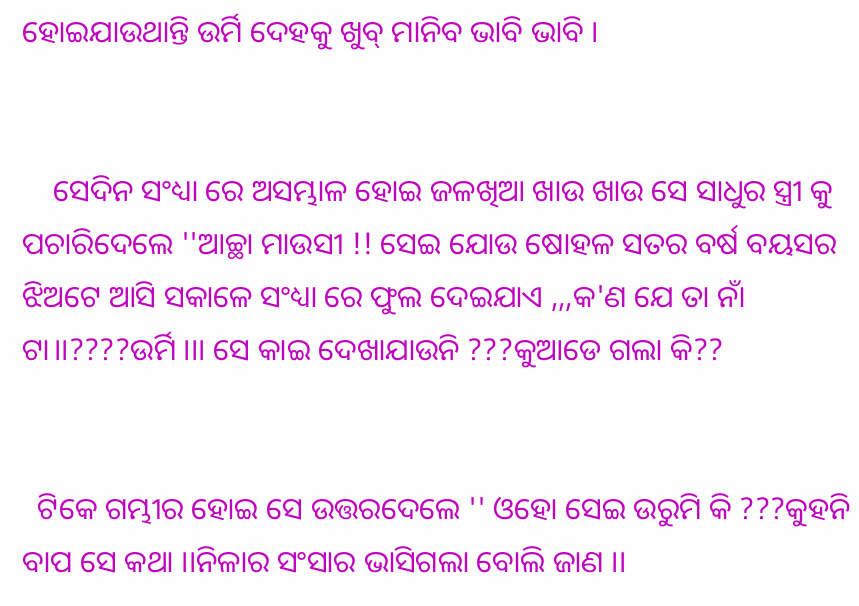ହୋଇଯାଉଥାନ୍ତି ଉର୍ମି ଦେହକୁ ଖୁବ୍ ମାନିବ ଭାବି ଭାବି ।


    ସେଦିନ ସଂଧ୍ୟା ରେ ଅସମ୍ଭାଳ ହୋଇ ଜଳଖିଆ ଖାଉ ଖାଉ ସେ ସାଧୁର ସ୍ତ୍ରୀ କୁ ପଚାରିଦେଲେ ''ଆଚ୍ଛା ମାଉସୀ !! ସେଇ ଯୋଉ ଷୋହଳ ସତର ବର୍ଷ ବୟସର ଝିଅଟେ ଆସି ସକାଳେ ସଂଧ୍ୟା ରେ ଫୁଲ ଦେଇଯାଏ ,,,କ'ଣ ଯେ ତା ନାଁ ଟା।।????ଉର୍ମି ।।। ସେ କାଇ ଦେଖାଯାଉନି ???କୁଆଡେ ଗଲା କି??


  ଟିକେ ଗମ୍ଭୀର ହୋଇ ସେ ଉତ୍ତରଦେଲେ '' ଓହୋ ସେଇ ଉରୁମି କି ???କୁହନି ବାପ ସେ କଥା ।।ନିଳାର ସଂସାର ଭାସିଗଲା ବୋଲି ଜାଣ ।।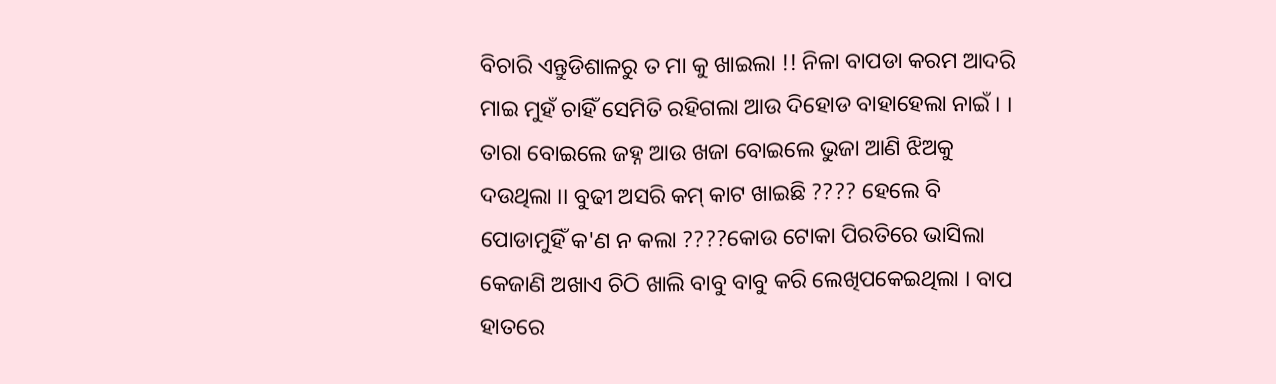ବିଚାରି ଏନ୍ତୁଡିଶାଳରୁ ତ ମା କୁ ଖାଇଲା !! ନିଳା ବାପଡା କରମ ଆଦରି ମାଇ ମୁହଁ ଚାହିଁ ସେମିତି ରହିଗଲା ଆଉ ଦିହୋଡ ବାହାହେଲା ନାଇଁ । । ତାରା ବୋଇଲେ ଜହ୍ନ ଆଉ ଖଜା ବୋଇଲେ ଭୁଜା ଆଣି ଝିଅକୁ ଦଉଥିଲା ।। ବୁଢୀ ଅସରି କମ୍ କାଟ ଖାଇଛି ???? ହେଲେ ବି ପୋଡାମୁହିଁ କ'ଣ ନ କଲା ????କୋଉ ଟୋକା ପିରତିରେ ଭାସିଲା କେଜାଣି ଅଖାଏ ଚିଠି ଖାଲି ବାବୁ ବାବୁ କରି ଲେଖିପକେଇଥିଲା । ବାପ ହାତରେ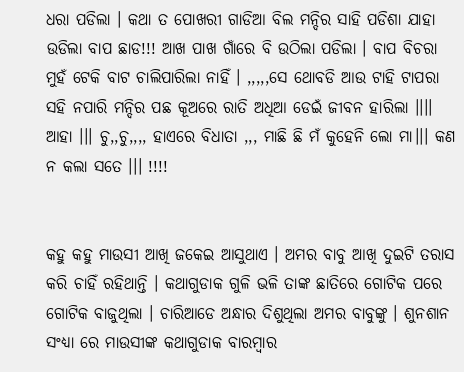ଧରା ପଡିଲା । କଥା ତ ପୋଖରୀ ଗାଡିଆ ବିଲ ମନ୍ଦିର ସାହି ପଡିଶା ଯାହା ଉଡିଲା ବାପ ଛାଡ!!! ଆଖ ପାଖ ଗାଁରେ ବି ଉଠିଲା ପଡିଲା । ବାପ ବିଚରା ମୁହଁ ଟେକି ବାଟ ଚାଲିପାରିଲା ନାହିଁ । ,,,,,ସେ ଥୋବଡି ଆଉ ଟାହି ଟାପରା ସହି ନପାରି ମନ୍ଦିର ପଛ କୂଅରେ ରାତି ଅଧିଆ ଡେଇଁ ଜୀବନ ହାରିଲା ।।।। ଆହା ।।। ଚୁ,,ଚୁ,,,, ହାଏରେ ବିଧାତା ,,, ମାଛି ଛି ମଁ କୁହେନି ଲୋ ମା।।। କଣ ନ କଲା ସତେ ।।। !!!!


କହୁ କହୁ ମାଉସୀ ଆଖି ଜକେଇ ଆସୁଥାଏ । ଅମର ବାବୁ ଆଖି ଦୁଇଟି ତରାସ କରି ଚାହିଁ ରହିଥାନ୍ତି । କଥାଗୁଡାକ ଗୁଳି ଭଳି ତାଙ୍କ ଛାତିରେ ଗୋଟିକ ପରେ ଗୋଟିକ ବାଜୁଥିଲା । ଚାରିଆଡେ ଅନ୍ଧାର ଦିଶୁଥିଲା ଅମର ବାବୁଙ୍କୁ । ଶୁନଶାନ ସଂଧ୍ୟା ରେ ମାଉସୀଙ୍କ କଥାଗୁଡାକ ବାରମ୍ବାର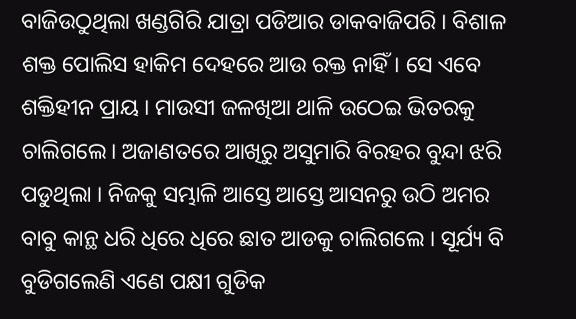ବାଜିଉଠୁଥିଲା ଖଣ୍ଡଗିରି ଯାତ୍ରା ପଡିଆର ଡାକବାଜିପରି । ବିଶାଳ ଶକ୍ତ ପୋଲିସ ହାକିମ ଦେହରେ ଆଉ ରକ୍ତ ନାହିଁ। ସେ ଏବେ ଶକ୍ତିହୀନ ପ୍ରାୟ । ମାଉସୀ ଜଳଖିଆ ଥାଳି ଉଠେଇ ଭିତରକୁ ଚାଲିଗଲେ। ଅଜାଣତରେ ଆଖିରୁ ଅସୁମାରି ବିରହର ବୁନ୍ଦା ଝରି ପଡୁଥିଲା । ନିଜକୁ ସମ୍ଭାଳି ଆସ୍ତେ ଆସ୍ତେ ଆସନରୁ ଉଠି ଅମର ବାବୁ କାନ୍ଥ ଧରି ଧିରେ ଧିରେ ଛାତ ଆଡକୁ ଚାଲିଗଲେ । ସୂର୍ଯ୍ୟ ବି ବୁଡିଗଲେଣି ଏଣେ ପକ୍ଷୀ ଗୁଡିକ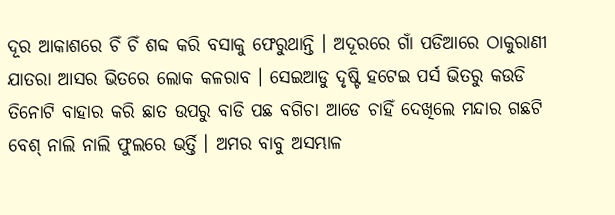ଦୂର ଆକାଶରେ ଚିଁ ଚିଁ ଶବ୍ଦ କରି ବସାକୁ ଫେରୁଥାନ୍ତି । ଅଦୂରରେ ଗାଁ ପଡିଆରେ ଠାକୁରାଣୀ ଯାତରା ଆସର ଭିତରେ ଲୋକ କଳରାବ । ସେଇଆଡୁ ଦୃଷ୍ଟି ହଟେଇ ପର୍ସ ଭିତରୁ କଉଡି ତିନୋଟି ବାହାର କରି ଛାତ ଉପରୁ ବାଡି ପଛ ବଗିଚା ଆଡେ ଚାହିଁ ଦେଖିଲେ ମନ୍ଦାର ଗଛଟି ବେଶ୍ ନାଲି ନାଲି ଫୁଲରେ ଭର୍ତ୍ତି । ଅମର ବାବୁ ଅସମ୍ଭାଳ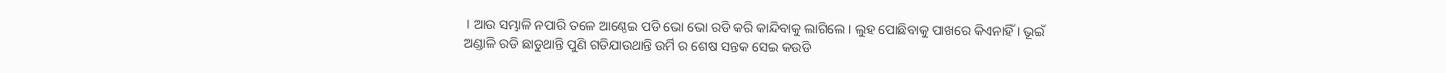। ଆଉ ସମ୍ଭାଳି ନପାରି ତଳେ ଆଣ୍ଠେଇ ପଡି ଭୋ ଭୋ ରଡି କରି କାନ୍ଦିବାକୁ ଲାଗିଲେ । ଲୁହ ପୋଛିବାକୁ ପାଖରେ କିଏନାହିଁ । ଭୂଇଁ ଅଣ୍ଡାଳି ରଡି ଛାଡୁଥାନ୍ତି ପୁଣି ଗଡିଯାଉଥାନ୍ତି ଉର୍ମି ର ଶେଷ ସନ୍ତକ ସେଇ କଉଡି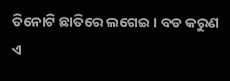ତିନୋଟି ଛାତିରେ ଲଗେଇ । ବଡ କରୁଣ ଏ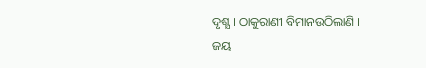ଦୃଶ୍ଯ । ଠାକୁରାଣୀ ବିମାନଉଠିଲାଣି । ଜୟ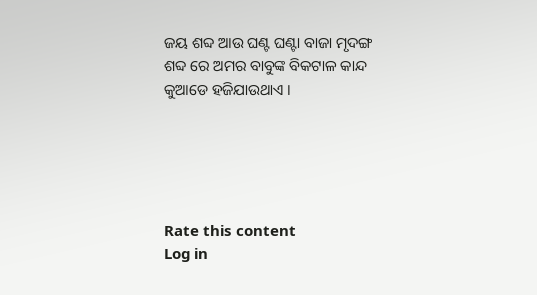ଜୟ ଶବ୍ଦ ଆଉ ଘଣ୍ଟ ଘଣ୍ଟା ବାଜା ମୃଦଙ୍ଗ ଶବ୍ଦ ରେ ଅମର ବାବୁଙ୍କ ବିକଟାଳ କାନ୍ଦ କୁଆଡେ ହଜିଯାଉଥାଏ ।





Rate this content
Log in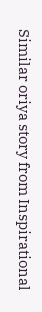Similar oriya story from Inspirational